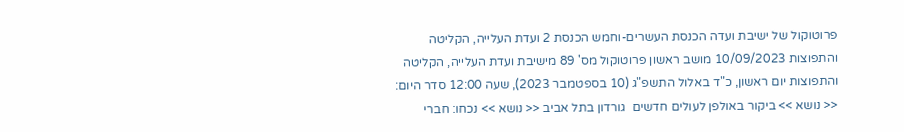פרוטוקול של ישיבת ועדה הכנסת העשרים-וחמש הכנסת 2 ועדת העלייה, הקליטה והתפוצות 10/09/2023 מושב ראשון פרוטוקול מס' 89 מישיבת ועדת העלייה, הקליטה והתפוצות יום ראשון, כ"ד באלול התשפ"ג (10 בספטמבר 2023), שעה 12:00 סדר היום: << נושא >> ביקור באולפן לעולים חדשים  גורדון בתל אביב << נושא >> נכחו: חברי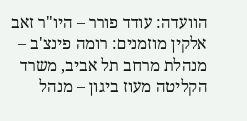הוועדה: עודד פורר – היו"ר זאב אלקין מוזמנים: רומה פינצ'ב – מנהלת מרחב תל אביב, משרד הקליטה מעוז ביגון – מנהל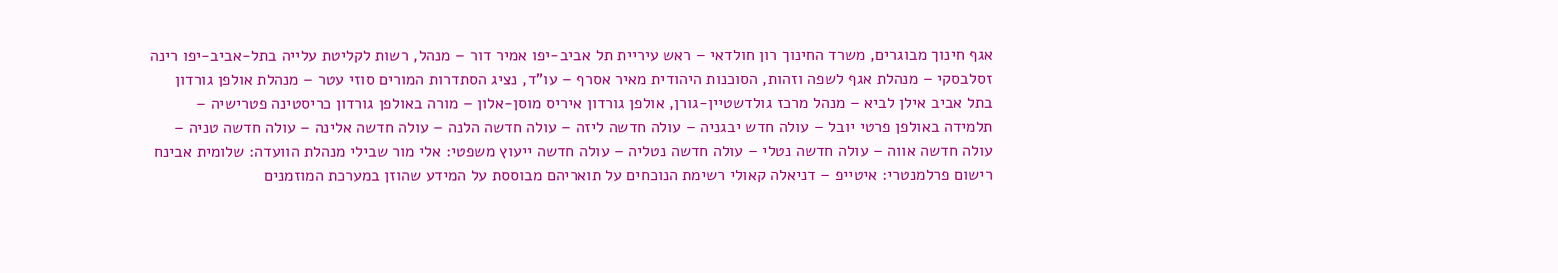אגף חינוך מבוגרים, משרד החינוך רון חולדאי – ראש עיריית תל אביב-יפו אמיר דור – מנהל, רשות לקליטת עלייה בתל-אביב-יפו רינה זסלבסקי – מנהלת אגף לשפה וזהות, הסוכנות היהודית מאיר אסרף – עו"ד, נציג הסתדרות המורים סוזי עטר – מנהלת אולפן גורדון בתל אביב אילן לביא – מנהל מרכז גולדשטיין-גורן, אולפן גורדון איריס מוסן-אלון – מורה באולפן גורדון כריסטינה פטרישיה – תלמידה באולפן פרטי יובל – עולה חדש יבגניה – עולה חדשה ליזה – עולה חדשה הלנה – עולה חדשה אלינה – עולה חדשה טניה – עולה חדשה אווה – עולה חדשה נטלי – עולה חדשה נטליה – עולה חדשה ייעוץ משפטי: אלי מור שבילי מנהלת הוועדה: שלומית אבינח רישום פרלמנטרי: איטייפ – דניאלה קאולי רשימת הנוכחים על תואריהם מבוססת על המידע שהוזן במערכת המוזמנים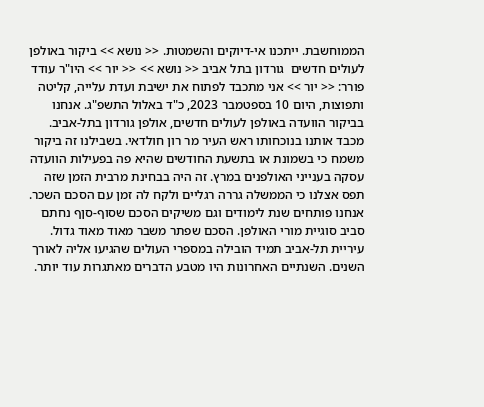הממוחשבת. ייתכנו אי-דיוקים והשמטות. << נושא >> ביקור באולפן לעולים חדשים  גורדון בתל אביב << נושא >> << יור >> היו"ר עודד פורר: << יור >> אני מתכבד לפתוח את ישיבת ועדת עלייה, קליטה ותפוצות, היום 10 בספטמבר 2023, כ"ד באלול התשפ"ג. אנחנו בביקור הוועדה באולפן לעולים חדשים, אולפן גורדון בתל-אביב. מכבד אותנו בנוכחותו ראש העיר מר רון חולדאי. בשבילנו זה ביקור משמח כי בשמונת או בתשעת החודשים שהיא פה בפעילות הוועדה עסקה בענייני האולפנים במרץ. זה היה בבחינת מרבית הזמן שזה תפס אצלנו כי הממשלה גררה רגליים ולקח לה זמן עם הסכם השכר. אנחנו פותחים שנת לימודים וגם משיקים הסכם שסוף-סןף נחתם סביב סוגיית מורי האולפן. הסכם שפתר משבר מאוד מאוד גדול. עיריית תל-אביב תמיד הובילה במספרי העולים שהגיעו אליה לאורך השנים. השנתיים האחרונות היו מטבע הדברים מאתגרות עוד יותר.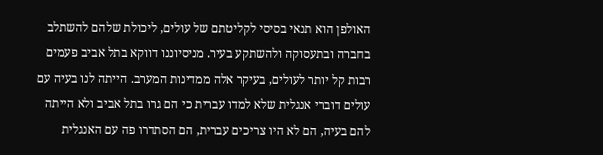האולפן הוא תנאי בסיסי לקליטתם של עולים, ליכולת שלהם להשתלב בחברה ובתעסוקה ולהשתקע בעיר. מניסיוננו דווקא בתל אביב פעמים רבות קל יותר לעולים, בעיקר אלה ממדינות המערב. הייתה לנו בעיה עם עולים דוברי אנגלית שלא למדו עברית כי הם גרו בתל אביב ולא הייתה להם בעיה, הם לא היו צריכים עברית, הם הסתדרו פה עם האנגלית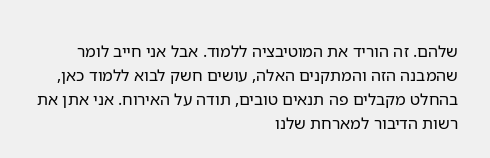שלהם. זה הוריד את המוטיבציה ללמוד. אבל אני חייב לומר שהמבנה הזה והמתקנים האלה, עושים חשק לבוא ללמוד כאן, בהחלט מקבלים פה תנאים טובים, תודה על האירוח. אני אתן את רשות הדיבור למארחת שלנו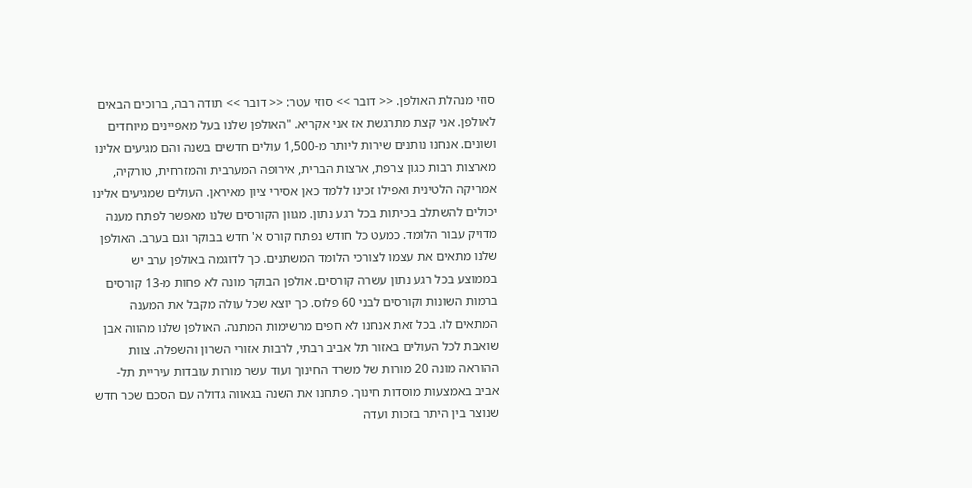סוזי מנהלת האולפן. << דובר >> סוזי עטר: << דובר >> תודה רבה, ברוכים הבאים לאולפן. אני קצת מתרגשת אז אני אקריא. "האולפן שלנו בעל מאפיינים מיוחדים ושונים. אנחנו נותנים שירות ליותר מ-1,500 עולים חדשים בשנה והם מגיעים אלינו מארצות רבות כגון צרפת, ארצות הברית, אירופה המערבית והמזרחית, טורקיה, אמריקה הלטינית ואפילו זכינו ללמד כאן אסירי ציון מאיראן. העולים שמגיעים אלינו יכולים להשתלב בכיתות בכל רגע נתון. מגוון הקורסים שלנו מאפשר לפתח מענה מדויק עבור הלומד. כמעט כל חודש נפתח קורס א' חדש בבוקר וגם בערב. האולפן שלנו מתאים את עצמו לצורכי הלומד המשתנים. כך לדוגמה באולפן ערב יש בממוצע בכל רגע נתון עשרה קורסים. אולפן הבוקר מונה לא פחות מ-13 קורסים ברמות השונות וקורסים לבני 60 פלוס. כך יוצא שכל עולה מקבל את המענה המתאים לו. בכל זאת אנחנו לא חפים מרשימות המתנה. האולפן שלנו מהווה אבן שואבת לכל העולים באזור תל אביב רבתי, לרבות אזורי השרון והשפלה. צוות ההוראה מונה 20 מורות של משרד החינוך ועוד עשר מורות עובדות עיריית תל-אביב באמצעות מוסדות חינוך. פתחנו את השנה בגאווה גדולה עם הסכם שכר חדש שנוצר בין היתר בזכות ועדה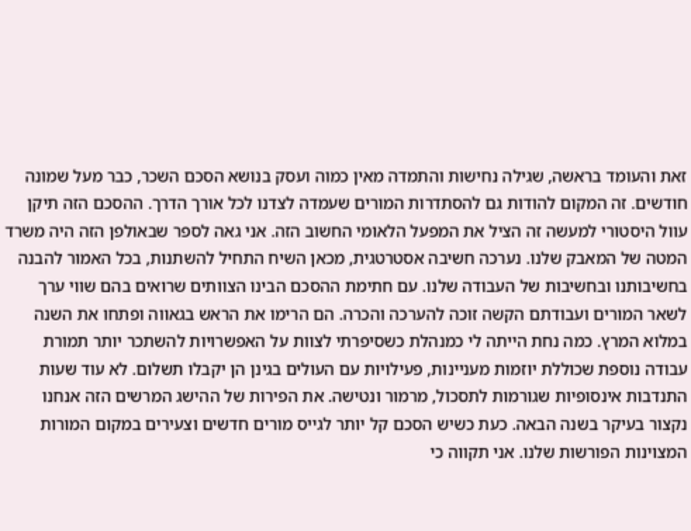זאת והעומד בראשה, שגילה נחישות והתמדה מאין כמוה ועסק בנושא הסכם השכר, כבר מעל שמונה חודשים. זה המקום להודות גם להסתדרות המורים שעמדה לצדנו לכל אורך הדרך. ההסכם הזה תיקן עוול היסטורי למעשה זה הציל את המפעל הלאומי החשוב הזה. אני גאה לספר שבאולפן הזה היה משרד המטה של המאבק שלנו. נערכה חשיבה אסטרטגית, מכאן השיח התחיל להשתנות, בכל האמור להבנה בחשיבותנו ובחשיבות של העבודה שלנו. עם חתימת ההסכם הבינו הצוותים שרואים בהם שווי ערך לשאר המורים ועבודתם הקשה זוכה להערכה והכרה. הם הרימו את הראש בגאווה ופתחו את השנה במלוא המרץ. כמה נחת הייתה לי כמנהלת כשסיפרתי לצוות על האפשרויות להשתכר יותר תמורת עבודה נוספת שכוללת יוזמות מעניינות, פעילויות עם העולים בגינן הן יקבלו תשלום. לא עוד שעות התנדבות אינסופיות שגורמות לתסכול, מרמור ונטישה. את הפירות של ההישג המרשים הזה אנחנו נקצור בעיקר בשנה הבאה. כעת כשיש הסכם קל יותר לגייס מורים חדשים וצעירים במקום המורות המצוינות הפורשות שלנו. אני תקווה כי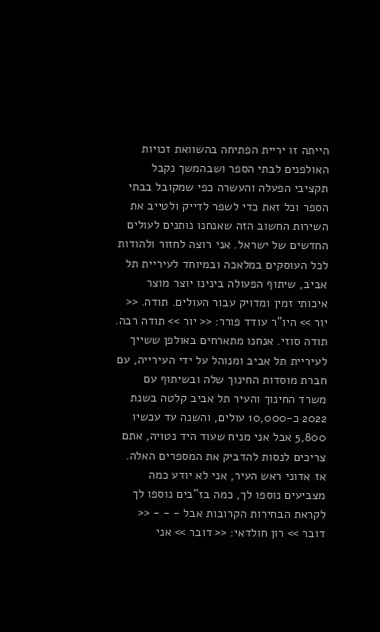הייתה זו יריית הפתיחה בהשוואת זכויות האולפנים לבתי הספר ושבהמשך נקבל תקציבי הפעלה והעשרה כפי שמקובל בבתי הספר וכל זאת כדי לשפר לדייק ולטייב את השירות החשוב הזה שאנחנו נותנים לעולים החדשים של ישראל. אני רוצה לחזור ולהודות לכל העוסקים במלאכה ובמיוחד לעיריית תל אביב, שיתוף הפעולה בינינו יוצר מוצר איכותי זמין ומדויק עבור העולים. תודה. << יור >> היו"ר עודד פורר: << יור >> תודה רבה. תודה סוזי. אנחנו מתארחים באולפן ששייך לעיריית תל אביב ומנוהל על ידי העירייה, עם חברת מוסדות החינוך שלה ובשיתוף עם משרד החינוך והעיר תל אביב קלטה בשנת 2022 כ-10,000 עולים, והשנה עד עכשיו 5,800 אבל אני מניח שעוד היד נטויה, אתם צריכים לנסות להדביק את המספרים האלה. אז אדוני ראש העיר, אני לא יודע כמה מצביעים נוספו לך, כמה בז"בים נוספו לך לקראת הבחירות הקרובות אבל - - - << דובר >> רון חולדאי: << דובר >> אני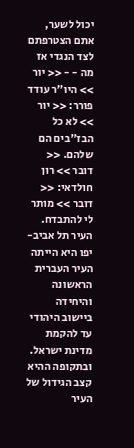יכול לשער, אתם הצטרפתם לצד הנגדי אז מה - - << יור >> היו"ר עודד פורר: << יור >> לא כל הבז"בים הם שלהם. << דובר >> רון חולדאי: << דובר >> מותר לי להתבדח. העיר תל אביב-יפו היא הייתה העיר העברית הראשונה והיחידה ביישוב היהודי עד להקמת מדינת ישראל. ובתקופה ההיא קצב הגידול של העיר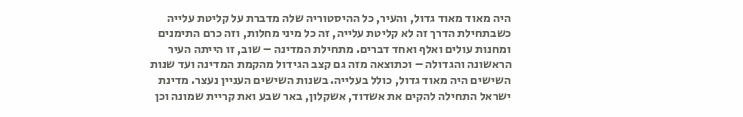היה מאוד מאוד גדול, והעיר, כל ההיסטוריה שלה מדברת על קליטת עלייה כשבתחילת הדרך זה לא קליטת עלייה, זה כל מיני מחלות, וזה כרם התימנים ומחנות עולים ואלף ואחד דברים. מתחילת המדינה – שוב, זו הייתה העיר הראשונה והגדולה – וכתוצאה מזה גם קצב הגידול מהקמת המדינה ועד שנות השישים היה מאוד גדול, כולל בעלייה. בשנות השישים העניין נעצר. מדינת ישראל התחילה להקים את אשדוד, אשקלון, באר שבע ואת קריית שמונה וכן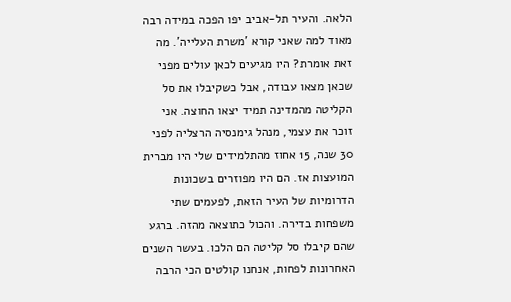הלאה. והעיר תל-אביב יפו הפכה במידה רבה מאוד למה שאני קורא 'משרת העלייה'. מה זאת אומרת? היו מגיעים לכאן עולים מפני שכאן מצאו עבודה, אבל כשקיבלו את סל הקליטה מהמדינה תמיד יצאו החוצה. אני זוכר את עצמי, מנהל גימנסיה הרצליה לפני 30 שנה, 15 אחוז מהתלמידים שלי היו מברית המועצות אז. הם היו מפוזרים בשכונות הדרומיות של העיר הזאת, לפעמים שתי משפחות בדירה. והכול כתוצאה מהזה. ברגע שהם קיבלו סל קליטה הם הלכו. בעשר השנים האחרונות לפחות, אנחנו קולטים הכי הרבה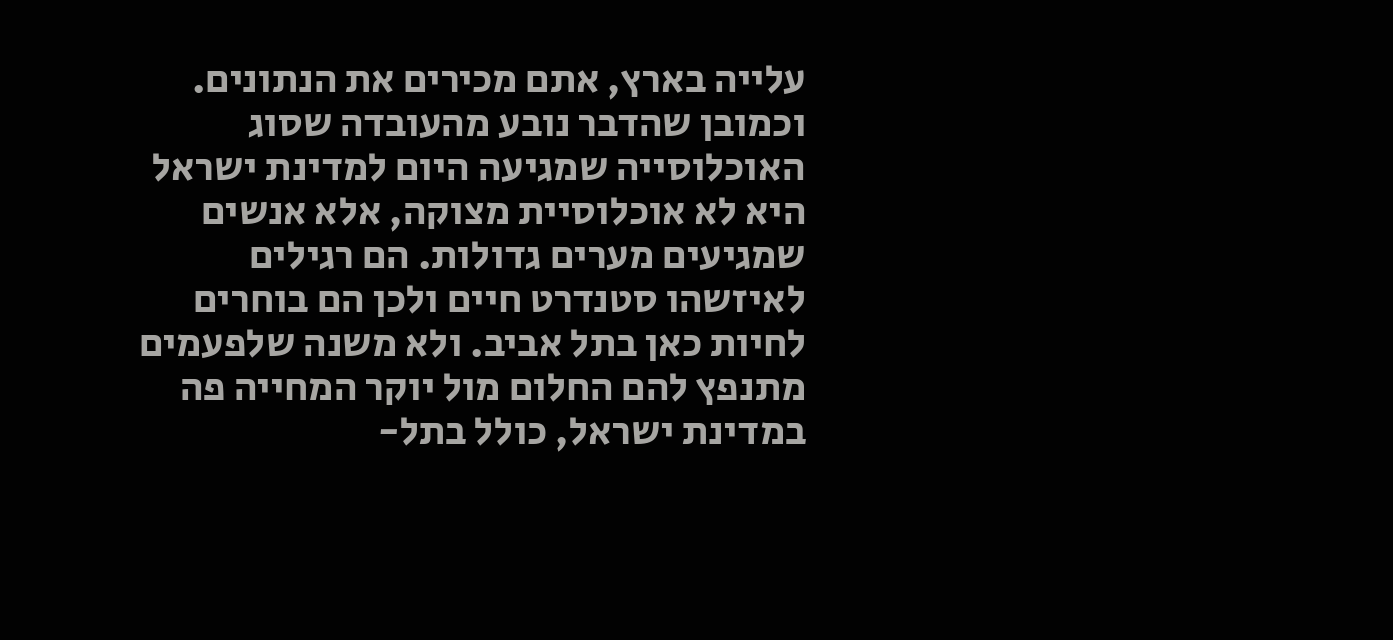עלייה בארץ, אתם מכירים את הנתונים. וכמובן שהדבר נובע מהעובדה שסוג האוכלוסייה שמגיעה היום למדינת ישראל היא לא אוכלוסיית מצוקה, אלא אנשים שמגיעים מערים גדולות. הם רגילים לאיזשהו סטנדרט חיים ולכן הם בוחרים לחיות כאן בתל אביב. ולא משנה שלפעמים מתנפץ להם החלום מול יוקר המחייה פה במדינת ישראל, כולל בתל-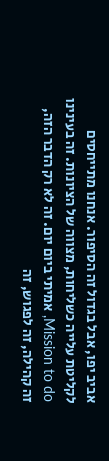אביב יפו, אבל בגדול זה הסיפור. אנחנו מתייחסים לקליטת עלייה כשליחות, מצווה של הציונות. זה בעינינו Mission to do, אמיתי ביום יום. זה לא רק הדבר הזה, זה קהילה, זה לפגוש, זה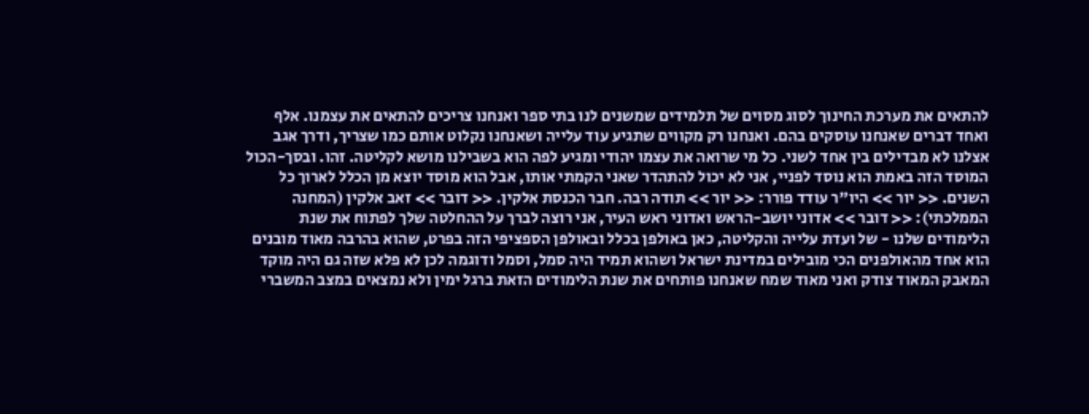להתאים את מערכת החינוך לסוג מסוים של תלמידים שמשנים לנו בתי ספר ואנחנו צריכים להתאים את עצמנו. אלף ואחד דברים שאנחנו עוסקים בהם. ואנחנו רק מקווים שתגיע עוד עלייה ושאנחנו נקלוט אותם כמו שצריך, ודרך אגב אצלנו לא מבדילים בין אחד לשני. כל מי שרואה את עצמו יהודי ומגיע לפה הוא בשבילנו מושא לקליטה. זהו. ובסך-הכול המוסד הזה באמת הוא נוסד לפניי, אני לא יכול להתהדר שאני הקמתי אותו, אבל הוא מוסד יוצא מן הכלל לארוך כל השנים. << יור >> היו"ר עודד פורר: << יור >> תודה רבה. חבר הכנסת אלקין. << דובר >> זאב אלקין (המחנה הממלכתי): << דובר >> אדוני יושב-הראש ואדוני ראש העיר, אני רוצה לברך על ההחלטה שלך לפתוח את שנת הלימודים שלנו - של ועדת עלייה והקליטה, כאן באולפן בכלל ובאולפן הספציפי הזה בפרט, שהוא בהרבה מאוד מובנים הוא אחד מהאולפנים הכי מובילים במדינת ישראל ושהוא תמיד היה סמל, וסמל ודוגמה לכן לא פלא שזה גם היה מוקד המאבק המאוד צודק ואני מאוד שמח שאנחנו פותחים את שנת הלימודים הזאת ברגל ימין ולא נמצאים במצב המשברי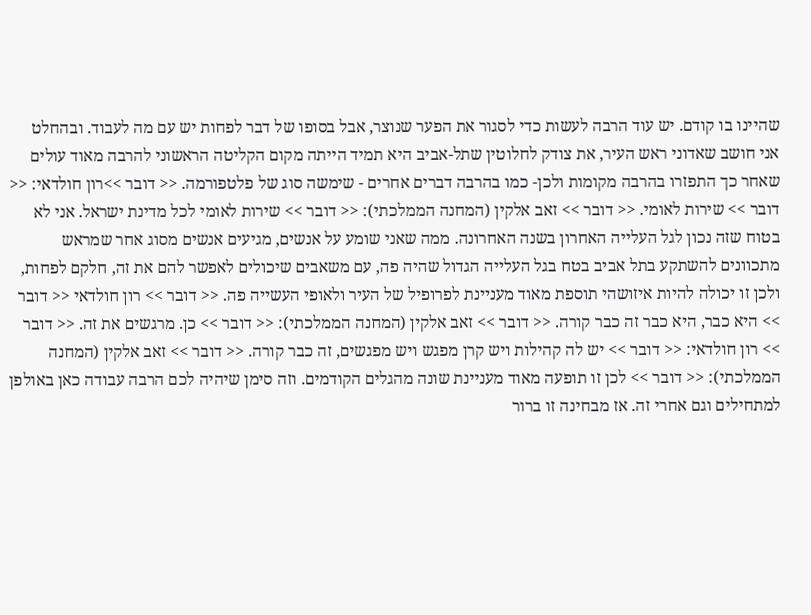שהיינו בו קודם. יש עוד הרבה לעשות כדי לסגור את הפער שנוצר, אבל בסופו של דבר לפחות יש עם מה לעבוד. ובהחלט אני חושב שאדוני ראש העיר, את צודק לחלוטין שתל-אביב היא תמיד הייתה מקום הקליטה הראשוני להרבה מאוד עולים שאחר כך התפזרו בהרבה מקומות ולכן- כמו בהרבה דברים אחרים - שימשה סוג של פלטפורמה. << דובר >>רון חולדאי: << דובר >> שירות לאומי. << דובר >> זאב אלקין (המחנה הממלכתי): << דובר >> שירות לאומי לכל מדינת ישראל. אני לא בטוח שזה נכון לגל העלייה האחרון בשנה האחרונה. ממה שאני שומע על אנשים, מגיעים אנשים מסוג אחר שמראש מתכוונים להשתקע בתל אביב בטח בגל העלייה הגדול שהיה פה, עם משאבים שיכולים לאפשר להם את זה, חלקם לפחות, ולכן זו יכולה להיות איזושהי תוספת מאוד מעניינת לפרופיל של העיר ולאופי העשייה פה. << דובר >> רון חולדאי << דובר >> היא כבר, היא כבר זה כבר קורה. << דובר >> זאב אלקין (המחנה הממלכתי): << דובר >> כן. מרגשים את זה. << דובר >> רון חולדאי: << דובר >> יש לה קהילות ויש קרן מפגש ויש מפגשים, זה כבר קורה. << דובר >> זאב אלקין (המחנה הממלכתי): << דובר >> לכן זו תופעה מאוד מעניינת שונה מהגלים הקודמים. וזה סימן שיהיה לכם הרבה עבודה כאן באולפן למתחילים וגם אחרי זה. אז מבחינה זו ברור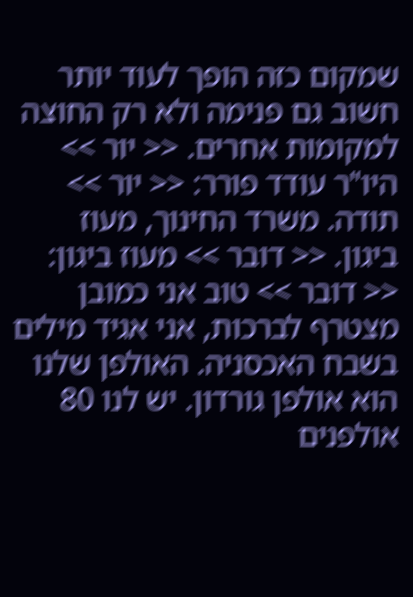שמקום כזה הופך לעוד יותר חשוב גם פנימה ולא רק החוצה למקומות אחרים. << יור >> היו"ר עודד פורר: << יור >> תודה. משרד החינוך, מעוז ביגון. << דובר >> מעוז ביגון: << דובר >> טוב אני כמובן מצטרף לברכות, אני אגיד מילים בשבח האכסניה. האולפן שלנו הוא אולפן גורדון. יש לנו 80 אולפנים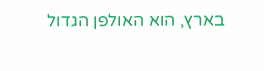בארץ, הוא האולפן הגדול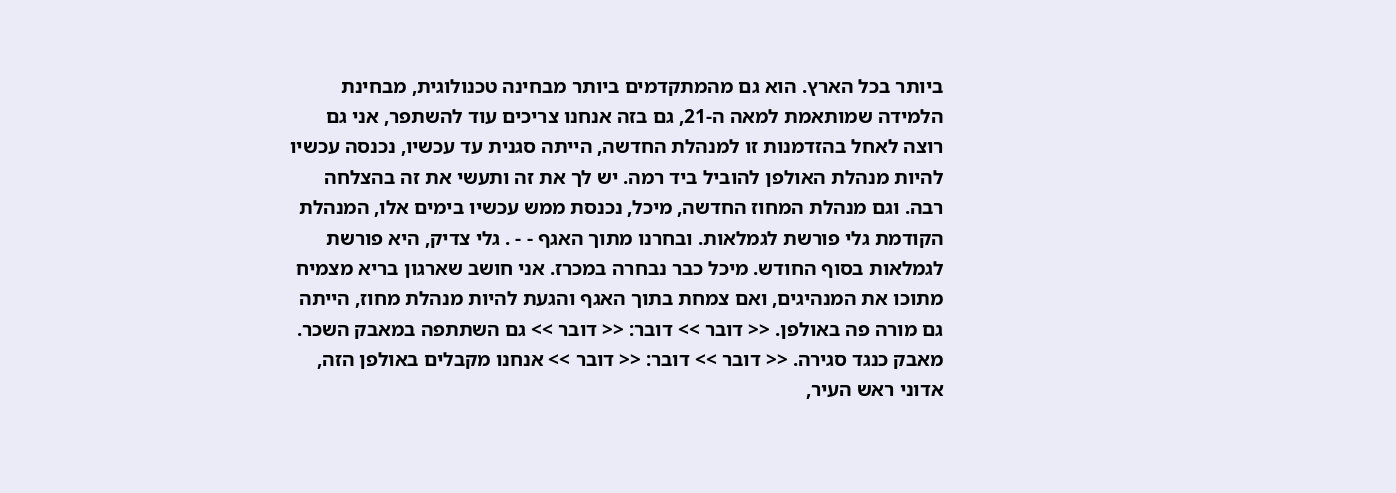ביותר בכל הארץ. הוא גם מהמתקדמים ביותר מבחינה טכנולוגית, מבחינת הלמידה שמותאמת למאה ה-21, גם בזה אנחנו צריכים עוד להשתפר, אני גם רוצה לאחל בהזדמנות זו למנהלת החדשה, הייתה סגנית עד עכשיו, נכנסה עכשיו להיות מנהלת האולפן להוביל ביד רמה. יש לך את זה ותעשי את זה בהצלחה רבה. וגם מנהלת המחוז החדשה, מיכל, נכנסת ממש עכשיו בימים אלו, המנהלת הקודמת גלי פורשת לגמלאות. ובחרנו מתוך האגף - - . גלי צדיק, היא פורשת לגמלאות בסוף החודש. מיכל כבר נבחרה במכרז. אני חושב שארגון בריא מצמיח מתוכו את המנהיגים, ואם צמחת בתוך האגף והגעת להיות מנהלת מחוז, הייתה גם מורה פה באולפן. << דובר >> דובר: << דובר >> גם השתתפה במאבק השכר. מאבק כנגד סגירה. << דובר >> דובר: << דובר >> אנחנו מקבלים באולפן הזה, אדוני ראש העיר,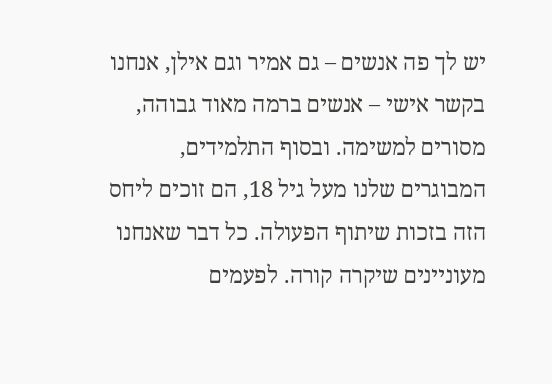יש לך פה אנשים – גם אמיר וגם אילן, אנחנו בקשר אישי – אנשים ברמה מאוד גבוהה, מסורים למשימה. ובסוף התלמידים, המבוגרים שלנו מעל גיל 18, הם זוכים ליחס הזה בזכות שיתוף הפעולה. כל דבר שאנחנו מעוניינים שיקרה קורה. לפעמים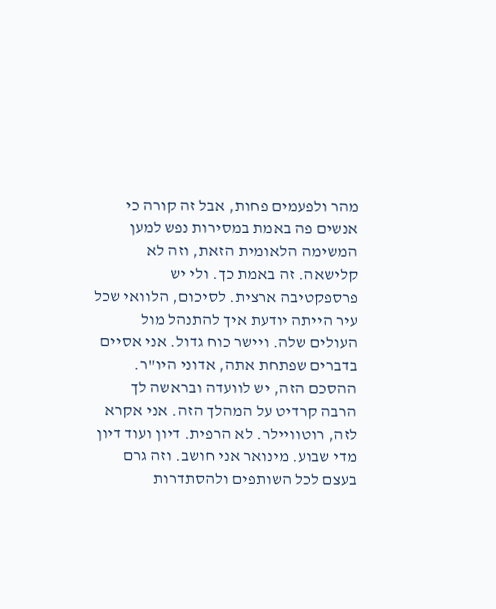מהר ולפעמים פחות, אבל זה קורה כי אנשים פה באמת במסירות נפש למען המשימה הלאומית הזאת, וזה לא קלישאה. זה באמת כך. ולי יש פרספקטיבה ארצית. לסיכום, הלוואי שכל עיר הייתה יודעת איך להתנהל מול העולים שלה. ויישר כוח גדול. אני אסיים בדברים שפתחת אתה, אדוני היו"ר. ההסכם הזה, יש לוועדה ובראשה לך הרבה קרדיט על המהלך הזה. אני אקרא לזה, רוטוויילר. לא הרפית. דיון ועוד דיון מדי שבוע. מינואר אני חושב. וזה גרם בעצם לכל השותפים ולהסתדרות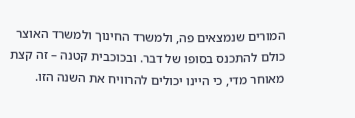המורים שנמצאים פה, ולמשרד החינוך ולמשרד האוצר כולם להתכנס בסופו של דבר. ובכוכבית קטנה – זה קצת מאוחר מדי, כי היינו יכולים להרוויח את השנה הזו.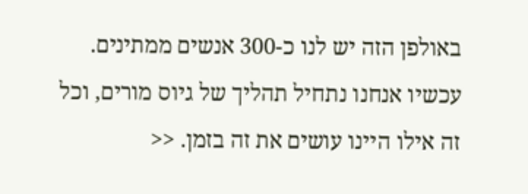באולפן הזה יש לנו כ-300 אנשים ממתינים. עכשיו אנחנו נתחיל תהליך של גיוס מורים, וכל זה אילו היינו עושים את זה בזמן. <<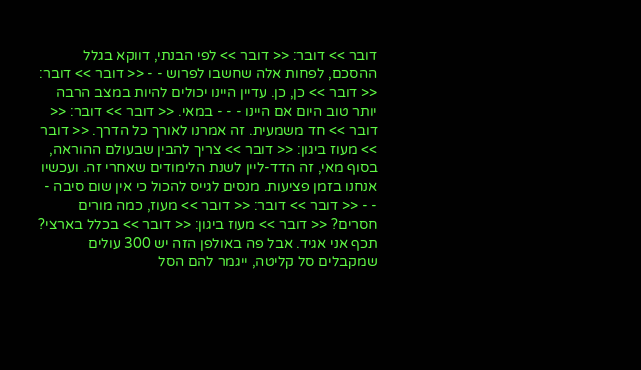דובר >> דובר: << דובר >> לפי הבנתי, דווקא בגלל ההסכם, לפחות אלה שחשבו לפרוש - - << דובר >> דובר: << דובר >> כן, כן. עדיין היינו יכולים להיות במצב הרבה יותר טוב היום אם היינו - - - במאי. << דובר >> דובר: << דובר >> חד משמעית. זה אמרנו לאורך כל הדרך. << דובר >> מעוז ביגון: << דובר >> צריך להבין שבעולם ההוראה, בסוף מאי, זה הדד-ליין לשנת הלימודים שאחרי זה. ועכשיו אנחנו בזמן פציעות. מנסים לגייס להכול כי אין שום סיבה - - - << דובר >> דובר: << דובר >> מעוז, כמה מורים חסרים? << דובר >> מעוז ביגון: << דובר >> בכלל בארצי? תכף אני אגיד. אבל פה באולפן הזה יש 300 עולים שמקבלים סל קליטה, ייגמר להם הסל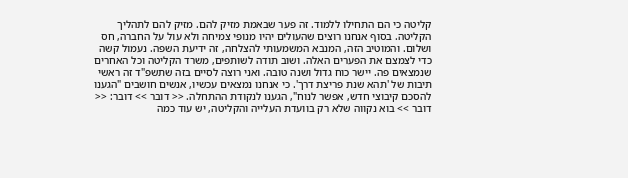קליטה כי הם התחילו ללמוד. זה פער שבאמת מזיק להם. מזיק להם לתהליך הקליטה. בסוף אנחנו רוצים שהעולים יהיו מנופי צמיחה ולא עול על החברה, חס ושלום. והמוטיב הזה, המנבא המשמעותי להצלחה, זה ידיעת השפה. נעמול קשה כדי לצמצם את הפערים האלה. ושוב תודה לשותפים, משרד הקליטה וכל האחרים שנמצאים פה. יישר כוח גדול ושנה טובה. ואני רוצה לסיים בזה שתשפ"ד זה ראשי תיבות של 'תהא שנת פריצת דרך'. כי אנחנו נמצאים עכשיו, אנשים חושבים "הגענו להסכם קיבוצי חדש, אפשר לנוח", הגענו לנקודת ההתחלה. << דובר >> דובר: << דובר >> בוא נקווה שלא רק בוועדת העלייה והקליטה, יש עוד כמה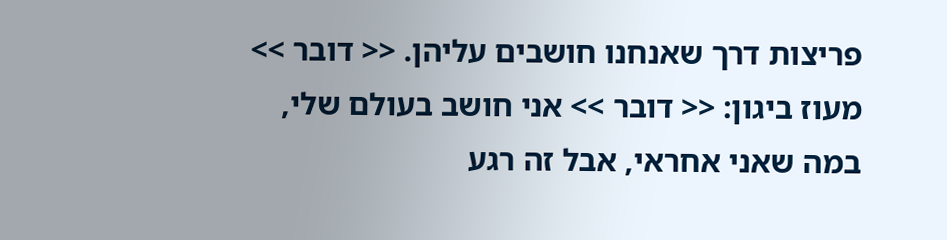פריצות דרך שאנחנו חושבים עליהן. << דובר >> מעוז ביגון: << דובר >> אני חושב בעולם שלי, במה שאני אחראי, אבל זה רגע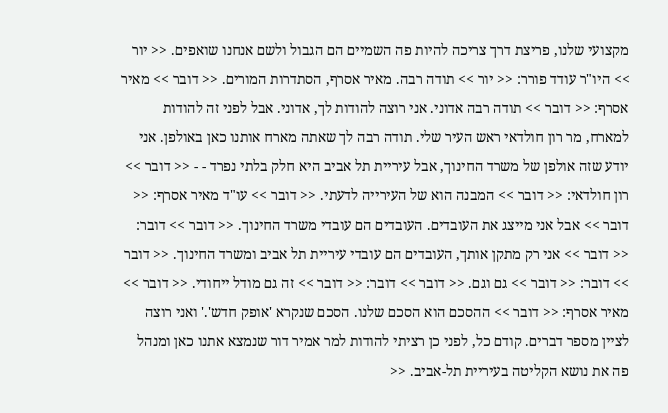מקצועי שלנו, פריצת דרך צריכה להיות פה השמיים הם הגבול ולשם אנחנו שואפים. << יור >> היו"ר עודד פורר: << יור >> תודה רבה. מאיר אסרף, הסתדרות המורים. << דובר >> מאיר אסרף: << דובר >> תודה רבה אדוני. אני רוצה להודות לך, אדוני. אבל לפני זה להודות למארח, מר רון חולדאי ראש העיר שלי. תודה רבה לך שאתה מארח אותנו כאן באולפן. אני יודע שזה אולפן של משרד החינוך, אבל עיריית תל אביב היא חלק בלתי נפרד - - << דובר >> רון חולדאי: << דובר >> המבנה הוא של העירייה לדעתי. << דובר >> עו"ד מאיר אסרף: << דובר >> אבל אני מייצג את העובדים. העובדים הם עובדי משרד החינוך. << דובר >> דובר: << דובר >> אני רק מתקן אותך, העובדים הם עובדי עיריית תל אביב ומשרד החינוך. << דובר >> דובר: << דובר >> גם וגם. << דובר >> דובר: << דובר >> זה גם מודל ייחודי. << דובר >> מאיר אסרף: << דובר >> ההסכם הוא הסכם שלנו. הסכם שנקרא 'אופק חדש'.' ואני רוצה לציין מספר דברים. קודם כל, לפני כן רציתי להודות למר אמיר דור שנמצא אתנו כאן ומנהל פה את נושא הקליטה בעיריית תל-אביב. <<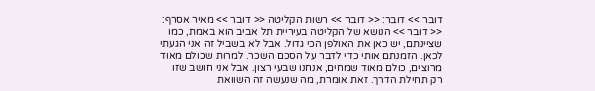דובר >> דובר: << דובר >> רשות הקליטה << דובר >> מאיר אסרף: << דובר >> הנושא של הקליטה בעיריית תל אביב הוא באמת, כמו שציינתם, יש כאן את האולפן הכי גדול. אבל לא בשביל זה אני הגעתי לכאן. הזמנתם אותי כדי לדבר על הסכם השכר. למרות שכולם מאוד מרוצים, כולם מאוד שמחים, אנחנו שבעי רצון. אבל אני חושב שזו רק תחילת הדרך. זאת אומרת, מה שנעשה זה השוואת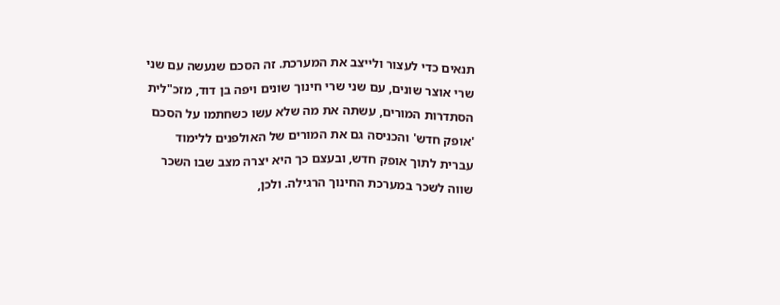תנאים כדי לעצור ולייצב את המערכת. זה הסכם שנעשה עם שני שרי אוצר שונים, עם שני שרי חינוך שונים ויפה בן דוד, מזכ"לית הסתדרות המורים, עשתה את מה שלא עשו כשחתמו על הסכם 'אופק חדש' והכניסה גם את המורים של האולפנים ללימוד עברית לתוך אופק חדש, ובעצם כך היא יצרה מצב שבו השכר שווה לשכר במערכת החינוך הרגילה. ולכן,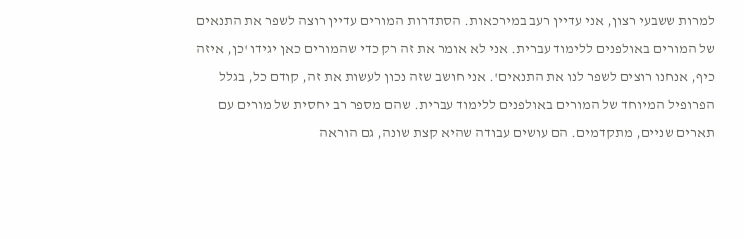למרות ששבעי רצון, אני עדיין רעב במירכאות. הסתדרות המורים עדיין רוצה לשפר את התנאים של המורים באולפנים ללימוד עברית. אני לא אומר את זה רק כדי שהמורים כאן יגידו 'כן, איזה כיף, אנחנו רוצים לשפר לנו את התנאים'. אני חושב שזה נכון לעשות את זה, קודם כל, בגלל הפרופיל המיוחד של המורים באולפנים ללימוד עברית. שהם מספר רב יחסית של מורים עם תארים שניים, מתקדמים. הם עושים עבודה שהיא קצת שונה, גם הוראה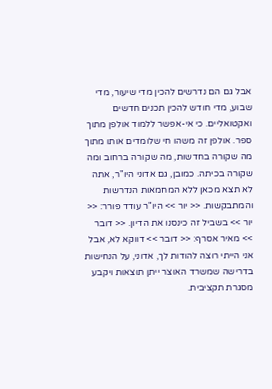אבל גם הם נדרשים להכין מדי שיעור, מדי שבוע, מדי חודש להכין תכנים חדשים ואקטואליים. כי אי-אפשר ללמוד אולפן מתוך ספר. אולפן זה משהו חי שלומדים אותו מתוך מה שקורה בחדשות, מה שקורה ברחוב ומה שקורה בכיתה. כמובן, גם אדוני היו"ר, אתה לא תצא מכאן ללא המחמאות הנדרשות והמתבקשות. << יור >> היו"ר עודד פורר: << יור >> בשביל זה כינסנו את הדיון. << דובר >> מאיר אסרף: << דובר >> דווקא לא, אבל אני הייתי רוצה להודות לך, אדוני, על הנחישות בדרישה שמשרד האוצר ייתן תוצאות ויקבע מסגרת תקציבית.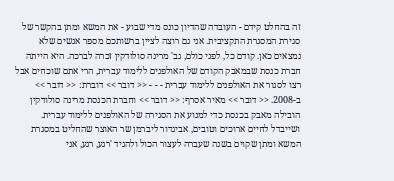זה בהחלט קידם - העובדה שהדיון כונס מדי שבוע - את המשא ומתן בהקשר של סגירת המסגרת התקציבית. אני גם רוצה לציין ברשותכם מספר אנשים שלא נמצאים כאן. קודם כל, לפני כולם, גב' מרינה סולודקין זכרה לברכה. היא הייתה חברת כנסת שבמאבק הקודם של האולפנים ללימוד עברית, הרי אתם שוכחים אבל רצו לסגור את האולפנים ללימוד עברית - - - << דובר >> דוברת: << דובר >> ב-2008. << דובר >> מאיר אסרף: << דובר >> וחברת הכנסת מרינה סולודקין הובילה מאבק בכנסת כדי למנוע את הסגירה של האולפנים ללימוד עברית. ושייבדל לחיים ארוכים וטובים, אביגדור ליברמן שר האוצר שהחליט במסגרת המשא ומתן שקוים בשנה שעברה לעצור הכול ולהגיד 'רגע, רגע, אני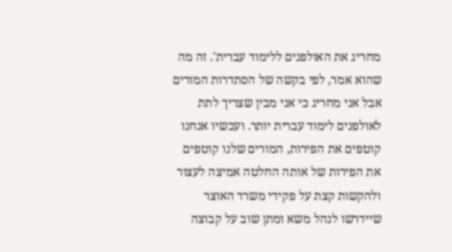מחריג את האולפנים ללימוד עברית'. זה מה שהוא אמר, לפי בקשה של הסתדרות המורים אבל אני מחריג כי אני מבין שצריך לתת לאולפנים לימוד עברית יותר. ועכשיו אנחנו קוטפים את הפירות, המורים שלנו קוטפים את הפירות של אותה החלטה אמיצה לעצור ולהקשות קצת על פקידי משרד האוצר שיידרשו לנהל משא ומתן שוב על קבוצה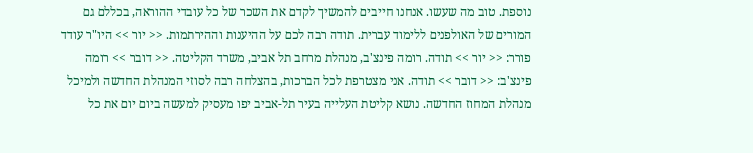נוספת. טוב מה שעשו. אנחנו חייבים להמשיך לקדם את השכר של כל עובדי ההוראה, בכללם גם המורים של האולפנים ללימוד עברית. תודה רבה לכם על ההיענות וההירתמות. << יור >> היו"ר עודד פורר: << יור >> תודה. רומה פינצ'ב, מנהלת מרחב תל אביב, משרד הקליטה. << דובר >> רומה פינצ'ב: << דובר >> תודה. אני מצטרפת לכל הברכות, בהצלחה רבה לסוזי המנהלת החדשה ולמיכל מנהלת המחוז החדשה. נושא קליטת העלייה בעיר תל-אביב יפו מעסיק למעשה ביום יום את כל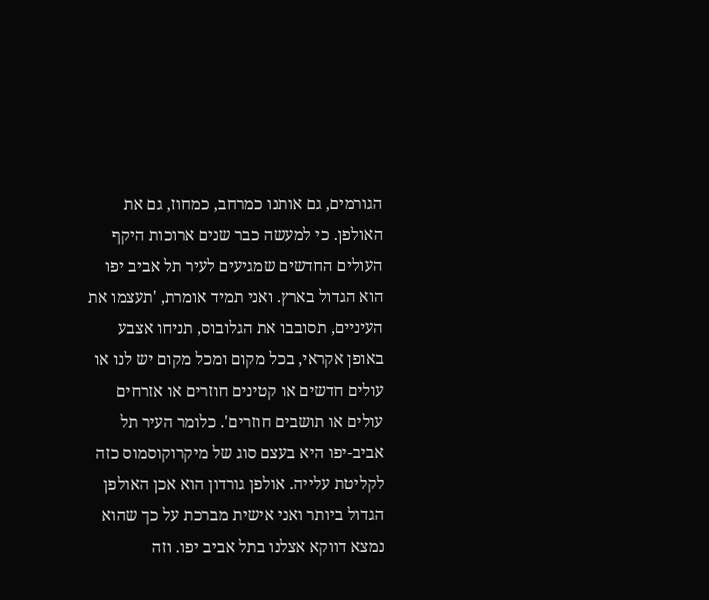הגורמים, גם אותנו כמרחב, כמחוז, גם את האולפן. כי למעשה כבר שנים ארוכות היקף העולים החדשים שמגיעים לעיר תל אביב יפו הוא הגדול בארץ. ואני תמיד אומרת, 'תעצמו את העיניים, תסובבו את הגלובוס, תניחו אצבע באופן אקראי, בכל מקום ומכל מקום יש לנו או עולים חדשים או קטינים חוזרים או אזרחים עולים או תושבים חוזרים'. כלומר העיר תל אביב-יפו היא בעצם סוג של מיקרוקוסמוס כזה לקליטת עלייה. אולפן גורדון הוא אכן האולפן הגדול ביותר ואני אישית מברכת על כך שהוא נמצא דווקא אצלנו בתל אביב יפו. וזה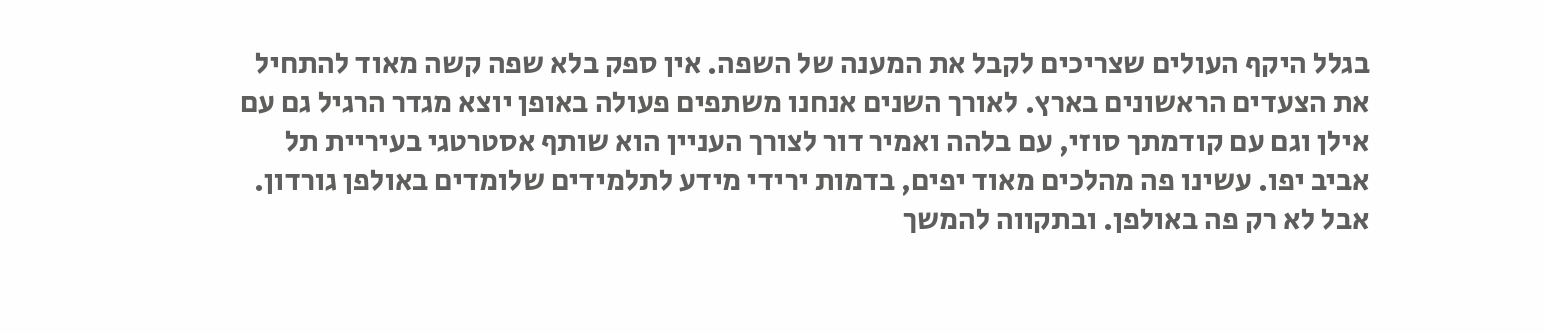בגלל היקף העולים שצריכים לקבל את המענה של השפה. אין ספק בלא שפה קשה מאוד להתחיל את הצעדים הראשונים בארץ. לאורך השנים אנחנו משתפים פעולה באופן יוצא מגדר הרגיל גם עם אילן וגם עם קודמתך סוזי, עם בלהה ואמיר דור לצורך העניין הוא שותף אסטרטגי בעיריית תל אביב יפו. עשינו פה מהלכים מאוד יפים, בדמות ירידי מידע לתלמידים שלומדים באולפן גורדון. אבל לא רק פה באולפן. ובתקווה להמשך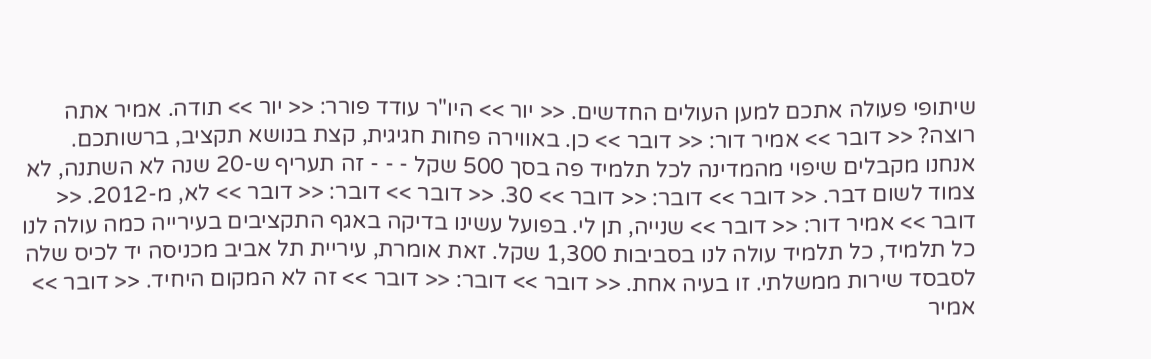שיתופי פעולה אתכם למען העולים החדשים. << יור >> היו"ר עודד פורר: << יור >> תודה. אמיר אתה רוצה? << דובר >> אמיר דור: << דובר >> כן. באווירה פחות חגיגית, קצת בנושא תקציב, ברשותכם. אנחנו מקבלים שיפוי מהמדינה לכל תלמיד פה בסך 500 שקל - - - זה תעריף ש-20 שנה לא השתנה, לא צמוד לשום דבר. << דובר >> דובר: << דובר >> 30. << דובר >> דובר: << דובר >> לא, מ-2012. << דובר >> אמיר דור: << דובר >> שנייה, תן לי. בפועל עשינו בדיקה באגף התקציבים בעירייה כמה עולה לנו כל תלמיד, כל תלמיד עולה לנו בסביבות 1,300 שקל. זאת אומרת, עיריית תל אביב מכניסה יד לכיס שלה לסבסד שירות ממשלתי. זו בעיה אחת. << דובר >> דובר: << דובר >> זה לא המקום היחיד. << דובר >> אמיר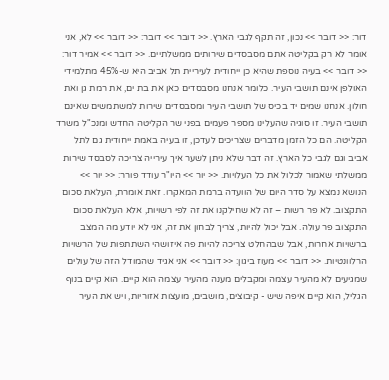דור: << דובר >> נכון, זה תקף לגבי הארץ. << דובר >> דובר: << דובר >> לא, אני אומר לא רק בקליטה אתם מסבסדים שירותים ממשלתיים. << דובר >> אמיר דור: << דובר >> בעיה נוספת שהיא כן ייחודית לעיריית תל אביב היא ש-45% מתלמידי האולפן אינם תושבי העיר. כלומר אנחנו מסבסדים כאן את בת ים, את רמת גן ואת חולון. אנחנו שמים יד בכיס של תושבי העיר ומסבסדים שירות למשתמשים שאינם תושבי העיר. זו סוגיה שהעלינו מספר פעמים בפני שר הקליטה החדש ומנכ"ל משרד הקליטה. הם כל הזמן מדברים שצריכים לעדכן, זו בעיה באמת ייחודית גם לתל אביב וגם לגבי כל הארץ. זה דבר שלא ניתן לשער איך עירייה צריכה לסבסד שירות ממשלתי שאמור לכלול את כל העלויות. << יור >> היו"ר עודד פורר: << יור >> הנושא נמצא על סדר היום של הוועדה ברמת המאקרו. זאת אומרת, העלאת סכום התקצוב. לא פר רשות – זה לא שחילקנו את זה לפי רשויות, אלא העלאת סכום התקצוב פר עולה. אבל יכול להיות, צריך לבחון את זה, אני לא יודע מה המצב ברשויות אחרות, אבל שבהחלט צריכה להיות פה איזושהי השתתפות של הרשויות הרלוונטיות. << דובר >> מעוז ביגון: << דובר >> אני אגיד שהמודל הזה של עולים שמגיעים לא מהעיר עצמה ומקבלים מענה מהעיר עצמה הוא קיים. הוא קיים בנוף הגליל, הוא קיים איפה שיש - קיבוצים, מושבים, מועצות אזוריות, ויש את העיר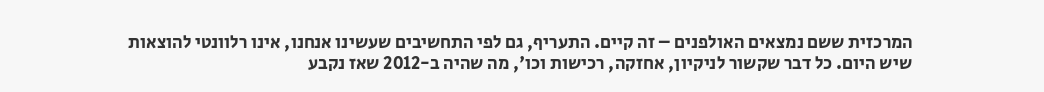המרכזית ששם נמצאים האולפנים – זה קיים. התעריף, גם לפי התחשיבים שעשינו אנחנו, אינו רלוונטי להוצאות שיש היום. כל דבר שקשור לניקיון, אחזקה, רכישות וכו', מה שהיה ב-2012 שאז נקבע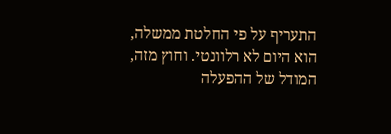התעריף על פי החלטת ממשלה, הוא היום לא רלוונטי. וחוץ מזה, המודל של ההפעלה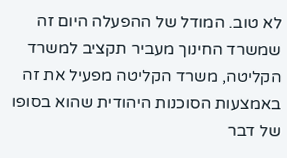לא טוב. המודל של ההפעלה היום זה שמשרד החינוך מעביר תקציב למשרד הקליטה, משרד הקליטה מפעיל את זה באמצעות הסוכנות היהודית שהוא בסופו של דבר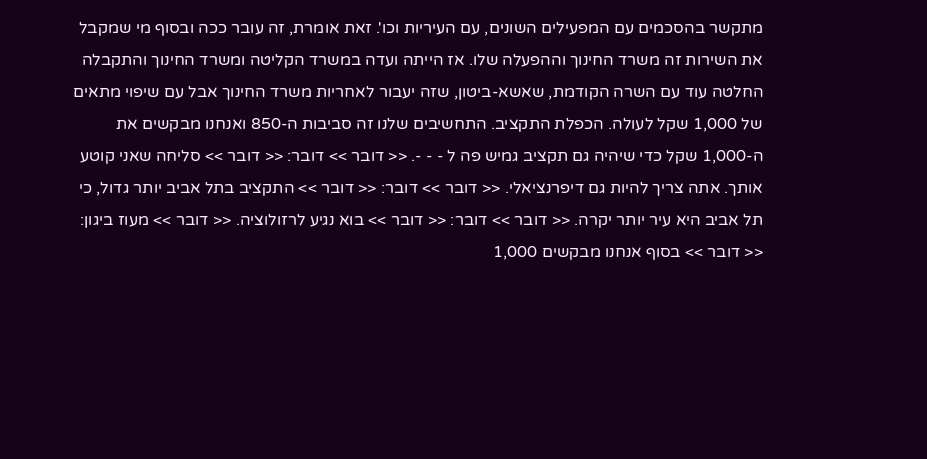מתקשר בהסכמים עם המפעילים השונים, עם העיריות וכו'. זאת אומרת, זה עובר ככה ובסוף מי שמקבל את השירות זה משרד החינוך וההפעלה שלו. אז הייתה ועדה במשרד הקליטה ומשרד החינוך והתקבלה החלטה עוד עם השרה הקודמת, שאשא-ביטון, שזה יעבור לאחריות משרד החינוך אבל עם שיפוי מתאים של 1,000 שקל לעולה. הכפלת התקציב. התחשיבים שלנו זה סביבות ה-850 ואנחנו מבקשים את ה-1,000 שקל כדי שיהיה גם תקציב גמיש פה ל - - -. << דובר >> דובר: << דובר >> סליחה שאני קוטע אותך. אתה צריך להיות גם דיפרנציאלי. << דובר >> דובר: << דובר >> התקציב בתל אביב יותר גדול, כי תל אביב היא עיר יותר יקרה. << דובר >> דובר: << דובר >> בוא נגיע לרזולוציה. << דובר >> מעוז ביגון: << דובר >> בסוף אנחנו מבקשים 1,000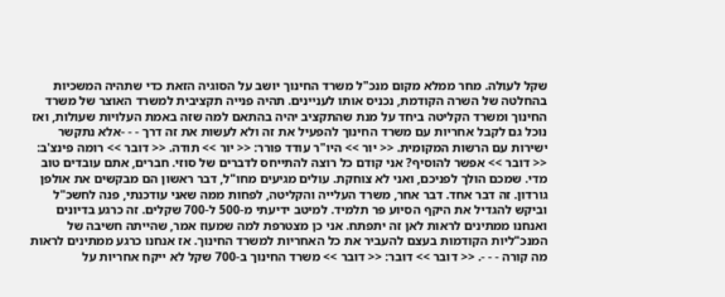שקל לעולה. מחר ממלא מקום מנכ"ל משרד החינוך יושב על הסוגיה הזאת כדי שתהיה המשכיות בהחלטה של השרה הקודמת, נכניס אותו לעניינים. תהיה פנייה תקציבית למשרד האוצר של משרד החינוך ומשרד הקליטה ביחד על מנת שהתקציב יהיה בהתאם למה שזה באמת העלויות שעולות, ואז נוכל גם לקבל אחריות עם משרד החינוך להפעיל את זה ולא לעשות את זה דרך - - -אלא נתקשר ישירות עם הרשות המקומית. << יור >> היו"ר עודד פורר: << יור >> תודה. << דובר >> רומה פינצ'ב: << דובר >> אפשר להוסיף? אני קודם כל רוצה להתייחס לדברים של סוזי. חברים, אתם עובדים טוב מדי. שמכם הולך לפניכם, ואני לא צוחקת. עולים מגיעים מחו"ל, דבר ראשון הם מבקשים את אולפן גורדון. זה דבר אחד. דבר אחר, משרד העלייה והקליטה, לפחות ממה שאני עודכנתי, פנה לחשכ"ל וביקש להגדיל את היקף הסיוע פר תלמיד. למיטב ידיעתי מ-500 ל-700 שקלים. זה כרגע בדיונים ואנחנו ממתינים לראות לאן זה יתפתח. אני כן מצטרפת למה שמעוז אמר, שהייתה חשיבה של המנכ"ליות הקודמות בעצם להעביר את כל האחריות למשרד החינוך. אז אנחנו כרגע ממתינים לראות מה קורה - - -. << דובר >> דובר: << דובר >> משרד החינוך ב-700 שקל לא ייקח אחריות על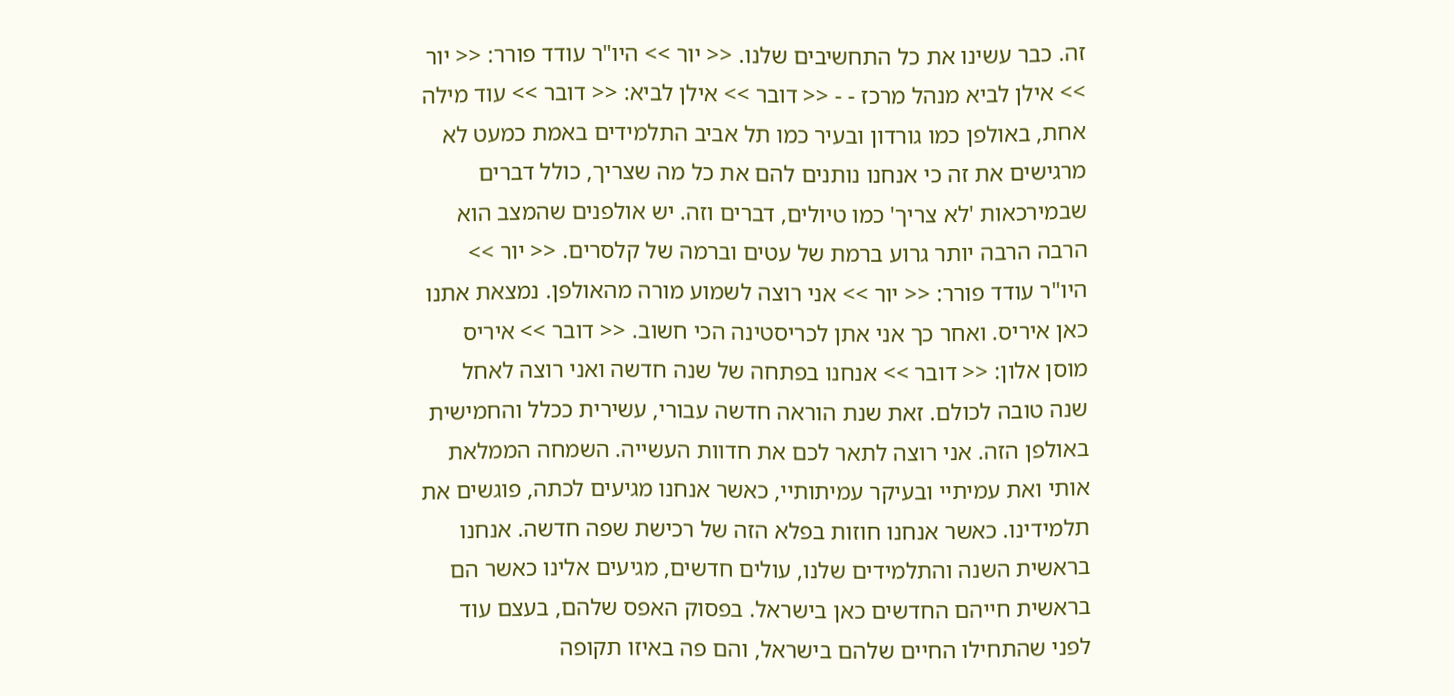זה. כבר עשינו את כל התחשיבים שלנו. << יור >> היו"ר עודד פורר: << יור >> אילן לביא מנהל מרכז - - << דובר >> אילן לביא: << דובר >> עוד מילה אחת, באולפן כמו גורדון ובעיר כמו תל אביב התלמידים באמת כמעט לא מרגישים את זה כי אנחנו נותנים להם את כל מה שצריך, כולל דברים שבמירכאות 'לא צריך' כמו טיולים, דברים וזה. יש אולפנים שהמצב הוא הרבה הרבה יותר גרוע ברמת של עטים וברמה של קלסרים. << יור >> היו"ר עודד פורר: << יור >> אני רוצה לשמוע מורה מהאולפן. נמצאת אתנו כאן איריס. ואחר כך אני אתן לכריסטינה הכי חשוב. << דובר >> איריס מוסן אלון: << דובר >> אנחנו בפתחה של שנה חדשה ואני רוצה לאחל שנה טובה לכולם. זאת שנת הוראה חדשה עבורי, עשירית ככלל והחמישית באולפן הזה. אני רוצה לתאר לכם את חדוות העשייה. השמחה הממלאת אותי ואת עמיתיי ובעיקר עמיתותיי, כאשר אנחנו מגיעים לכתה, פוגשים את תלמידינו. כאשר אנחנו חוזות בפלא הזה של רכישת שפה חדשה. אנחנו בראשית השנה והתלמידים שלנו, עולים חדשים, מגיעים אלינו כאשר הם בראשית חייהם החדשים כאן בישראל. בפסוק האפס שלהם, בעצם עוד לפני שהתחילו החיים שלהם בישראל, והם פה באיזו תקופה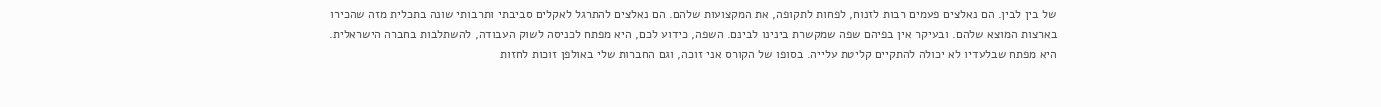של בין לבין. הם נאלצים פעמים רבות לזנוח, לפחות לתקופה, את המקצועות שלהם. הם נאלצים להתרגל לאקלים סביבתי ותרבותי שונה בתכלית מזה שהכירו בארצות המוצא שלהם. ובעיקר אין בפיהם שפה שמקשרת בינינו לבינם. השפה, כידוע לכם, היא מפתח לכניסה לשוק העבודה, להשתלבות בחברה הישראלית. היא מפתח שבלעדיו לא יכולה להתקיים קליטת עלייה. בסופו של הקורס אני זוכה, וגם החברות שלי באולפן זוכות לחזות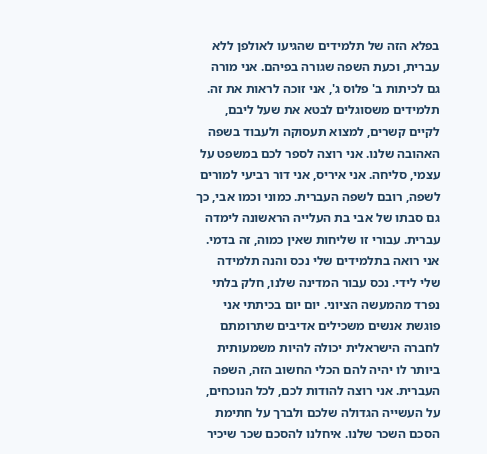בפלא הזה של תלמידים שהגיעו לאולפן ללא עברית, וכעת השפה שגורה בפיהם. אני מורה גם לכיתות ב' פלוס ג', אני זוכה לראות את זה. תלמידים משסוגלים לבטא את שעל ליבם, לקיים קשרים, למצוא תעסוקה ולעבוד בשפה האהובה שלנו. אני רוצה לספר לכם במשפט על עצמי, סליחה. אני איריס, אני דור רביעי למורים לשפה, רובם לשפה העברית. כמוני וכמו אבי, כך גם סבתו של אבי בת העלייה הראשונה לימדה עברית. עבורי זו שליחות שאין כמוה, זה בדמי. אני רואה בתלמידים שלי נכס והנה תלמידה שלי לידי. נכס עבור המדינה שלנו, חלק בלתי נפרד מהמעשה הציוני. יום יום בכיתתי אני פוגשת אנשים משכילים אדיבים שתרומתם לחברה הישראלית יכולה להיות משמעותית ביותר לו יהיה להם הכלי החשוב הזה, השפה העברית. אני רוצה להודות לכם, לכל הנוכחים, על העשייה הגדולה שלכם ולברך על חתימת הסכם השכר שלנו. איחלנו להסכם שכר שיכיר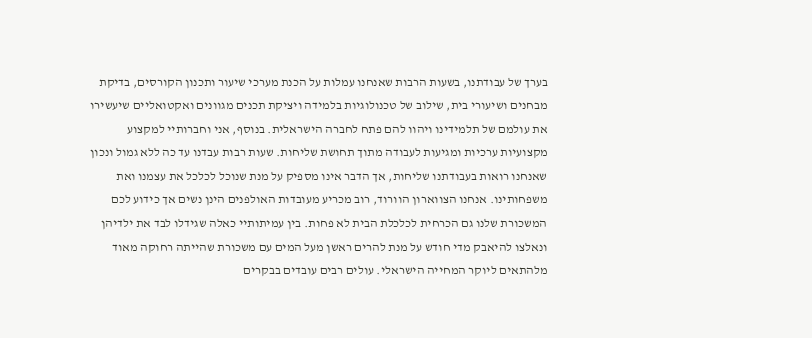בערך של עבודתנו, בשעות הרבות שאנחנו עמלות על הכנת מערכי שיעור ותכנון הקורסים, בדיקת מבחנים ושיעורי בית, שילוב של טכנולוגיות בלמידה ויציקת תכנים מגוונים ואקטואליים שיעשירו את עולמם של תלמידינו ויהוו להם פתח לחברה הישראלית. בנוסף, אני וחברותיי למקצוע מקצועיות ערכיות ומגיעות לעבודה מתוך תחושת שליחות. שעות רבות עבדנו עד כה ללא גמול ונכון שאנחנו רואות בעבודתנו שליחות, אך הדבר אינו מספיק על מנת שנוכל לכלכל את עצמנו ואת משפחותינו. אנחנו הצווארון הוורוד, רוב מכריע מעובדות האולפנים הינן נשים אך כידוע לכם המשכורת שלנו גם הכרחית לכלכלת הבית לא פחות. בין עמיתותיי כאלה שגידלו לבד את ילדיהן ונאלצו להיאבק מדי חודש על מנת להרים ראשן מעל המים עם משכורת שהייתה רחוקה מאוד מלהתאים ליוקר המחייה הישראלי. עולים רבים עובדים בבקרים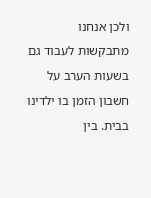ולכן אנחנו מתבקשות לעבוד גם בשעות הערב על חשבון הזמן בו ילדינו בבית. בין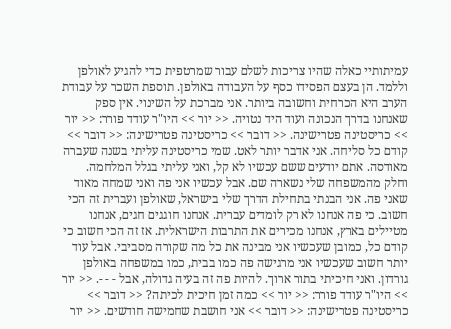עמיתותיי כאלה שהיו צריכות לשלם עבור שמרטפית כדי להגיע לאולפן וללמד. הן בעצם הפסידו כסף על העבודה באולפן. תוספת השכר על עבודת הערב היא הכרחית וחשובה ביותר. אני מברכת על השינוי. אין ספק שאנחנו בדרך הנכונה ועוד היד נטויה. << יור >> היו"ר עודד פורר: << יור >> כריסטינה פטרישינה. << דובר >> כריסטינה פטרישינה: << דובר >> קודם כל סליחה. אני אדבר יותר לאט. שמי כריסטינה עליתי בשנה שעברה מאודסה. אתם יודעים ששם עכשיו לא קל, ואני עליתי בגלל המלחמה. וחלק מהמשפחה שלי נשארה שם. אבל עכשיו אני פה ואני שמחה מאוד שאני פה. אני הבנתי בתחילת הדרך שלי בישראל, שאולפן ועברית זה הכי חשוב. כי פה אנחנו לא רק לומדים עברית. אנחנו חוגגים חגים, אנחנו מטיילים בארץ, אנחנו מכירים את התרבות הישראלית. אז זה הכי חשוב כי קודם כל, כמובן שעכשיו אני מבינה את כל מה שקורה מסביבי. אבל עוד יותר חשוב שעכשיו אני מרגישה פה כמו בבית, כמו במשפחה באולפן גורדון. ואני חיכיתי בתור ארוך. להיות פה זה בעיה גדולה, אבל - - -. << יור >> היו"ר עודד פורר: << יור >> כמה זמן חיכית לכיתה? << דובר >> כריסטינה פטרישינה: << דובר >> אני חושבת שחמישה חודשים. << יור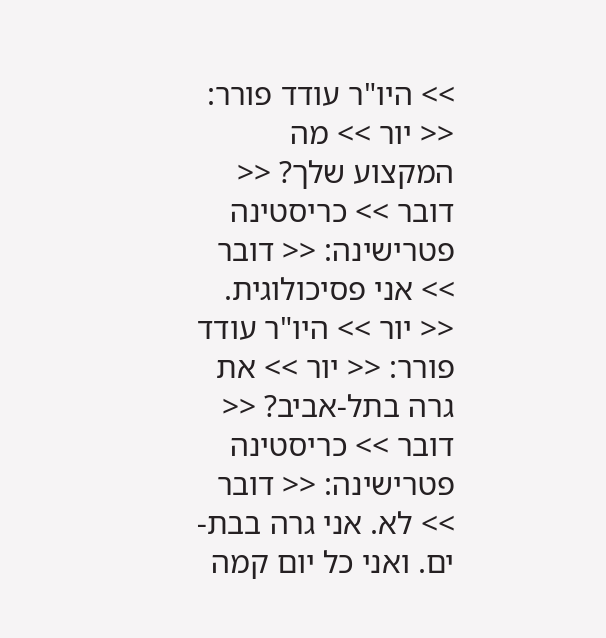>> היו"ר עודד פורר: << יור >> מה המקצוע שלך? << דובר >> כריסטינה פטרישינה: << דובר >> אני פסיכולוגית. << יור >> היו"ר עודד פורר: << יור >> את גרה בתל-אביב? << דובר >> כריסטינה פטרישינה: << דובר >> לא. אני גרה בבת-ים. ואני כל יום קמה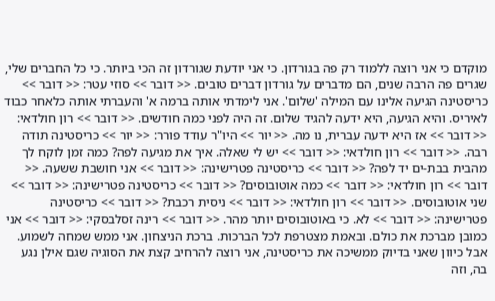מוקדם כי אני רוצה ללמוד רק פה בגורדון. כי אני יודעת שגורדון זה הכי ביותר. כי כל החברים שלי, שגרים פה הרבה שנים, הם מדברים על גורדון דברים טובים. << דובר >> סוזי עטר: << דובר >> כריסטינה הגיעה אלינו עם המילה 'שלום'. אני לימדתי אותה ברמה א' והעברתי אותה כלאחר כבוד לאיריס. והיא הגיעה, היא ידעה להגיד שלום. זה היה לפני כמה חודשים. << דובר >> רון חולדאי: << דובר >> אז היא ידעה עברית, נו מה. << יור >> היו"ר עודד פורר: << יור >> כריסטינה תודה רבה. << דובר >> רון חולדאי: << דובר >> יש לי שאלה. איך את מגיעה לפה? כמה זמן לוקח לך מהבית בבת-ים יד לפה? << דובר >> כריסטינה פטרישינה: << דובר >> אני חושבת ששעה. << דובר >> רון חולדאי: << דובר >> כמה אוטובוסים? << דובר >> כריסטינה פטרישינה: << דובר >> שני אוטובוסים. << דובר >> רון חולדאי: << דובר >> ניסית רכבת? << דובר >> כריסטינה פטרישינה: << דובר >> לא. כי באוטובוסים יותר מהר. << דובר >> רינה זסלבסקי: << דובר >> אני כמובן מברכת את כולם. ובאמת מצטרפת לכל הברכות. ברכת הניצחון. אני ממש שמחה לשמוע. אבל כיוון שאני בדיוק ממשיכה את כריסטינה, אני רוצה להרחיב קצת את הסוגיה שגם אילן נגע בה, וזה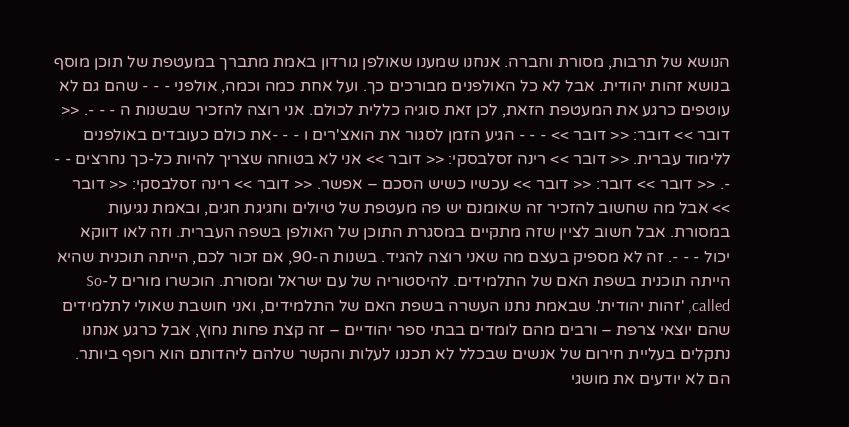הנושא של תרבות, מסורת וחברה. אנחנו שמענו שאולפן גורדון באמת מתברך במעטפת של תוכן מוסף בנושא זהות יהודית. אבל לא כל האולפנים מבורכים כך. ועל אחת כמה וכמה, אולפני - - - שהם גם לא עוטפים כרגע את המעטפת הזאת, לכן זאת סוגיה כללית לכולם. אני רוצה להזכיר שבשנות ה - - -. << דובר >> דובר: << דובר >> - - - הגיע הזמן לסגור את הואצ'רים ו - - -את כולם כעובדים באולפנים ללימוד עברית. << דובר >> רינה זסלבסקי: << דובר >> אני לא בטוחה שצריך להיות כל-כך נחרצים - - -. << דובר >> דובר: << דובר >> עכשיו כשיש הסכם – אפשר. << דובר >> רינה זסלבסקי: << דובר >> אבל מה שחשוב להזכיר זה שאומנם יש פה מעטפת של טיולים וחגיגת חגים, ובאמת נגיעות במסורת. אבל חשוב לציין שזה מתקיים במסגרת התוכן של האולפן בשפה העברית. וזה לאו דווקא יכול - - -. זה לא מספיק בעצם מה שאני רוצה להגיד. בשנות ה-90, אם זכור לכם, הייתה תוכנית שהיא הייתה תוכנית בשפת האם של התלמידים. להיסטוריה של עם ישראל ומסורת. הוכשרו מורים ל-So called, 'זהות יהודית'. שבאמת נתנו העשרה בשפת האם של התלמידים, ואני חושבת שאולי לתלמידים שהם יוצאי צרפת – ורבים מהם לומדים בבתי ספר יהודיים – זה קצת פחות נחוץ, אבל כרגע אנחנו נתקלים בעליית חירום של אנשים שבכלל לא תכננו לעלות והקשר שלהם ליהדותם הוא רופף ביותר. הם לא יודעים את מושגי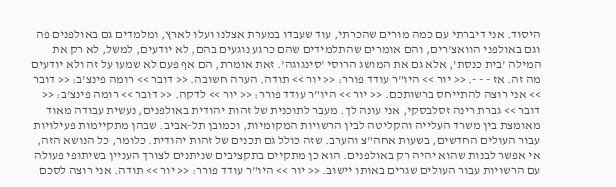היסוד. אני דיברתי עם כמה מורים שהכרתי, עוד שעבדו במערת אצלנו ועלו לארץ, ומלמדים גם באולפנים פה וגם באולפני הוואצ'רים, והם אומרים שהתלמידים שהם כרגע נוגעים בהם, לא יודעים, למשל, לא רק את המילה 'בית כנסת', אלא גם את המושג הרוסי 'סינגוגה'. זאת אומרת, הם אף פעם לא שמעו על זה ולא יודעים מה זה. אז - - -. << יור >> היו"ר עודד פורר: << יור >> תודה. הערה חשובה. << דובר >> רומה פינצ'ב: << דובר >> אני רוצה להתייחס ברשותכם. << יור >> היו"ר עודד פורר: << יור >> לדקה. << דובר >> רומה פינצ'ב: << דובר >> גברת רינה זסלבסקי, אני עונה לך. מעבר לתוכנית של זהות יהודית באולפנים, נעשית עבודה מאוד מאומצת בין משרד העלייה והקליטה לבין הרשויות המקומיות, וכמובן תל-אביב. שבהן מתקיימות פעילויות עבור העולים החדשים, בשעות אחה"צ והערב. שזה כולל גם תכנים של זהות יהודית. כלומר, כל הנושא הזה, אי אפשר לבנות שהוא יהיה רק באולפנים. הוא כן מתקיים בתקציבים שניתנים לצורך העניין בשיתופי פעולה עם הרשויות עבור העולים שגרים באותו יישוב. << יור >> היו"ר עודד פורר: << יור >> תודה. אני רוצה לסכם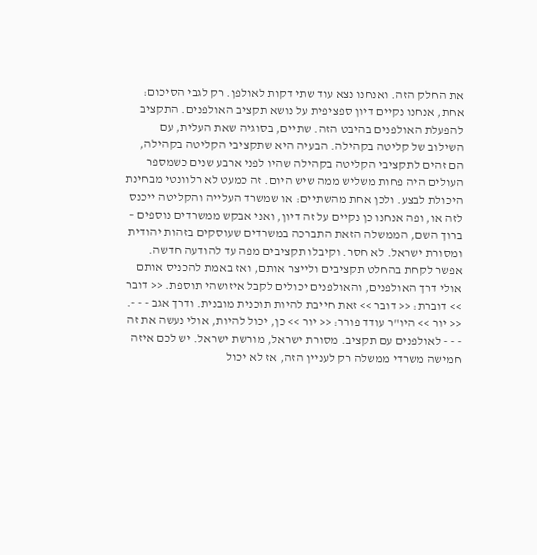את החלק הזה. ואנחנו נצא עוד שתי דקות לאולפן. רק לגבי הסיכום: אחת, אנחנו נקיים דיון ספציפית על נושא תקציב האולפנים. התקציב להפעלת האולפנים בהיבט הזה. שתיים, בסוגיה שאת העלית, עם השילוב של קליטה בקהילה. הבעיה היא שתקציבי הקליטה בקהילה, הם זהים לתקציבי הקליטה בקהילה שהיו לפני ארבע שנים כשמספר העולים היה פחות משליש ממה שיש היום. זה כמעט לא רלוונטי מבחינת היכולת לבצע. ולכן אחת מהשתיים: או שמשרד העלייה והקליטה ייכנס לזה או, ופה אנחנו כן נקיים על זה דיון, ואני אבקש ממשרדים נוספים – ברוך השם, הממשלה הזאת התברכה במשרדים שעוסקים בזהות יהודית ומסורת ישראל. לא חסר. וקיבלו תקציבים מפה עד להודעה חדשה. אפשר לקחת בהחלט תקציבים ולייצר אותם, ואז באמת להכניס אותם אולי דרך האולפנים, והאולפנים יכולים לקבל איזושהי תוספת. << דובר >> דוברת: << דובר >> זאת חייבת להיות תוכנית מובנית. ודרך אגב - - -. << יור >> היו"ר עודד פורר: << יור >> כן, יכול להיות, אולי נעשה את זה - - - לאולפנים עם תקציב. מסורת ישראל, מורשת ישראל. יש לכם איזה חמישה משרדי ממשלה רק לעניין הזה, אז לא יכול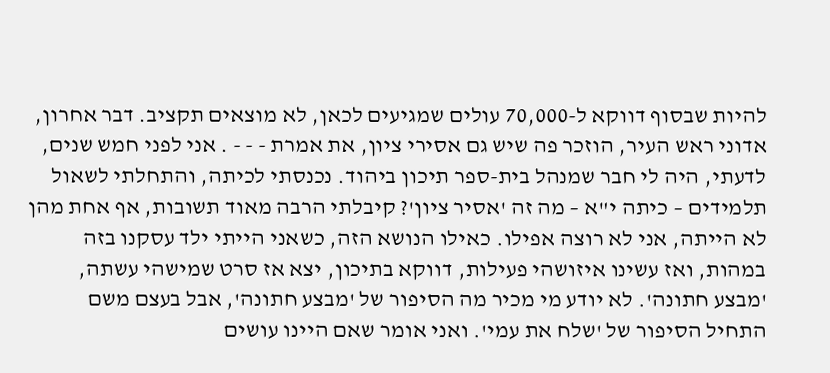להיות שבסוף דווקא ל-70,000 עולים שמגיעים לכאן, לא מוצאים תקציב. דבר אחרון, אדוני ראש העיר, הוזכר פה שיש גם אסירי ציון, את אמרת - - - . אני לפני חמש שנים, לדעתי, היה לי חבר שמנהל בית-ספר תיכון ביהוד. נכנסתי לכיתה, והתחלתי לשאול תלמידים – כיתה י"א – מה זה 'אסיר ציון'? קיבלתי הרבה מאוד תשובות, אף אחת מהן לא הייתה, אני לא רוצה אפילו. כאילו הנושא הזה, כשאני הייתי ילד עסקנו בזה במהות, ואז עשינו איזושהי פעילות, דווקא בתיכון, יצא אז סרט שמישהי עשתה, 'מבצע חתונה'. לא יודע מי מכיר מה הסיפור של 'מבצע חתונה', אבל בעצם משם התחיל הסיפור של 'שלח את עמי'. ואני אומר שאם היינו עושים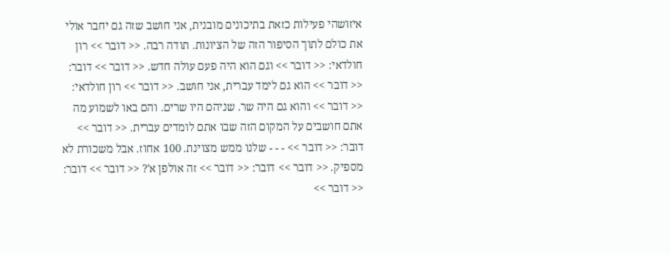איזושהי פעילות כזאת בתיכונים מובנית, אני חושב שזה גם יחבר אולי את כולם לתוך הסיפור הזה של הציונות. תודה רבה. << דובר >> רון חולדאי: << דובר >> וגם הוא היה פעם עולה חדש. << דובר >> דובר: << דובר >> הוא גם לימד עברית, אני חושב. << דובר >> רון חולדאי: << דובר >> והוא גם היה שר. שניהם היו שרים. והם באו לשמוע מה אתם חושבים על המקום הזה שבו אתם לומדים עברית. << דובר >> דובר: << דובר >> - - - שלנו ממש מצוינת. 100 אחוז. אבל משכורת לא מספיק. << דובר >> דובר: << דובר >> זה אולפן א'? << דובר >> דובר: << דובר >>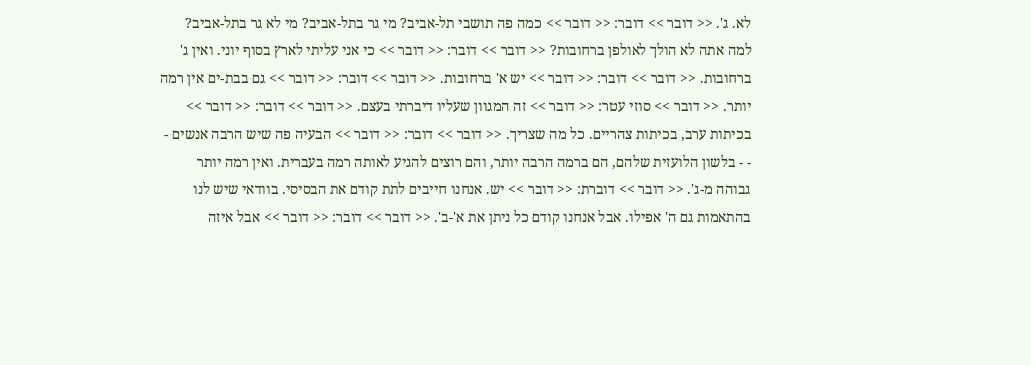לא. ג'. << דובר >> דובר: << דובר >> כמה פה תושבי תל-אביב? מי גר בתל-אביב? מי לא גר בתל-אביב? למה אתה לא הולך לאולפן ברחובות? << דובר >> דובר: << דובר >> כי אני עליתי לארץ בסוף יוני. ואין ג' ברחובות. << דובר >> דובר: << דובר >> יש א' ברחובות. << דובר >> דובר: << דובר >> גם בבת-ים אין רמה יותר. << דובר >> סוזי עטר: << דובר >> זה המגוון שעליו דיברתי בעצם. << דובר >> דובר: << דובר >> בכיתות ערב, בכיתות צהריים. כל מה שצריך. << דובר >> דובר: << דובר >> הבעיה פה שיש הרבה אנשים - - - בלשון הלועזית שלהם, הם ברמה הרבה יותר, והם רוצים להגיע לאותה רמה בעברית. ואין רמה יותר גבוהה מ-ג'. << דובר >> דוברת: << דובר >> יש. אנחנו חייבים לתת קודם את הבסיסי. בוודאי שיש לנו בהתאמות גם ה' אפילו. אבל אנחנו קודם כל ניתן את א'-ב'. << דובר >> דובר: << דובר >> אבל איזה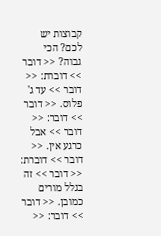קבוצות יש לכם? הכי גבוה? << דובר >> דוברת: << דובר >> עד ג' פלוס. << דובר >> דובר: << דובר >> אבל כרגע אין. << דובר >> דוברת: << דובר >> זה בגלל מורים כמובן. << דובר >> דובר: <<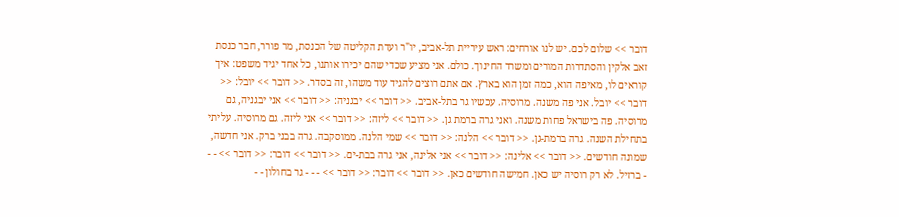דובר >> שלום לכם. יש לנו אורחים: ראש עיריית תל-אביב, יו"ר ועדת הקליטה של הכנסת, מר פורר, חבר כנסת זאב אלקין והסתדרות המורים ומשרד החינוך. כולם. אני מציע שכדי שהם יכירו אותנו, כל אחד יגיד משפט: איך קוראים לו, מאיפה הוא, כמה זמן הוא בארץ. אם אתם רוצים להגיד עוד משהו, זה בסדר. << דובר >> יובל: << דובר >> יובל. אני פה משנה. מרוסיה. עכשיו גר בתל-אביב. << דובר >> יבגניה: << דובר >> אני יבגניה, גם מרוסיה. פה בישראל פחות משנה. ואני גרה ברמת גן. << דובר >> ליזה: << דובר >> אני ליזה. גם מרוסיה. עליתי בתחילת השנה. גרה ברמת-גן. << דובר >> הלנה: << דובר >> שמי הלנה. ממוסקבה. גרה בבני ברק. אני חדשה, שמונה חודשים. << דובר >> אלינה: << דובר >> אני אלינה, אני גרה בבת-ים. << דובר >> דובר: << דובר >> - - - ברזיל. לא רק רוסיה יש כאן. חמישה חודשים כאן. << דובר >> דובר: << דובר >> - - - גר בחולון - -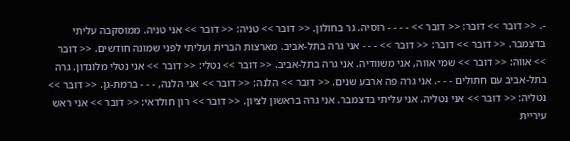-. << דובר >> דובר: << דובר >> - - - - רוסיה. גר בחולון. << דובר >> טניה: << דובר >> אני טניה. ממוסקבה עליתי בדצמבר. << דובר >> דובר: << דובר >> - - - אני גרה בתל-אביב. מארצות הברית ועליתי לפני שמונה חודשים. << דובר >> אווה: << דובר >> שמי אווה, אני משוודיה. אני גרה בתל-אביב. << דובר >> נטלי: << דובר >> אני נטלי מלונדון. גרה בתל-אביב עם חתולים - - -. אני גרה פה ארבע שנים. << דובר >> הלנה: << דובר >> אני הלנה, - - - ברמת-גן. << דובר >> נטליה: << דובר >> אני נטליה. אני עליתי בדצמבר. אני גרה בראשון לציון. << דובר >> רון חולדאי: << דובר >> אני ראש עיריית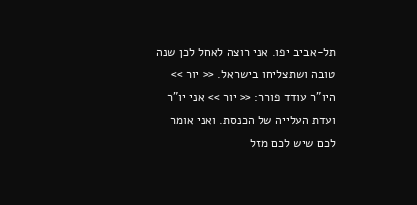תל-אביב יפו. אני רוצה לאחל לכן שנה טובה ושתצליחו בישראל. << יור >> היו"ר עודד פורר: << יור >> אני יו"ר ועדת העלייה של הכנסת. ואני אומר לכם שיש לכם מזל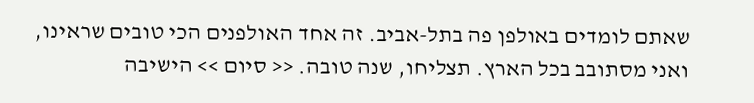שאתם לומדים באולפן פה בתל-אביב. זה אחד האולפנים הכי טובים שראינו, ואני מסתובב בכל הארץ. תצליחו, שנה טובה. << סיום >> הישיבה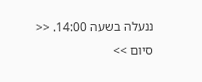ננעלה בשעה 14:00. << סיום >>